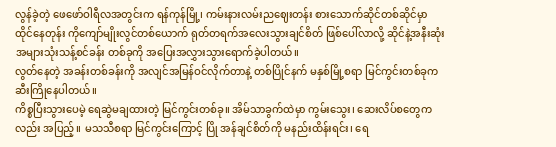လွန်ခဲ့တဲ့ ဖေဖော်ဝါရီလအတွင်းက ရန်ကုန်မြို့၊ ကမ်းနားလမ်းညဈေးတန်း စားသောက်ဆိုင်တစ်ဆိုင်မှာ ထိုင်နေတုန်း ကိုကျော်မျိုးလွင်တစ်ယောက် ရုတ်တရက်အလေးသွားချင်စိတ် ဖြစ်ပေါ်လာလို့ ဆိုင်နဲ့အနီးဆုံးအများသုံးသန့်စင်ခန်း တစ်ခုကို အပြေးအလွှားသွားရောက်ခဲ့ပါတယ်။
လွတ်နေတဲ့ အခန်းတစ်ခန်းကို အလျင်အမြန်ဝင်လိုက်တာနဲ့ တစ်ပြိုင်နက် မနှစ်မြို့စရာ မြင်ကွင်းတစ်ခုက ဆီးကြိုနေပါတယ်။
ကိစ္စပြီးသွားပေမဲ့ ရေဆွဲမချထားတဲ့ မြင်ကွင်းတစ်ခု။ အိမ်သာခွက်ထဲမှာ ကွမ်းသွေး၊ ဆေးလိပ်စတွေကလည်း အပြည့်။ မသသီစရာ မြင်ကွင်းကြောင့် ပြို အန်ချင်စိတ်ကို မနည်းထိန်းရင်း၊ ရေ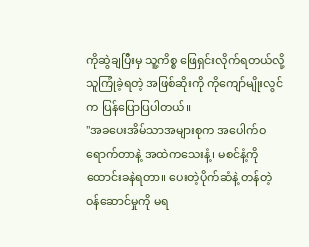ကိုဆွဲချပြီးမှ သူ့ကိစ္စ ဖြေရှင်းလိုက်ရတယ်လို့ သူကြုံခဲ့ရတဲ့ အဖြစ်ဆိုးကို ကိုကျော်မျိုးလွင်က ပြန်ပြောပြပါတယ်။
"အခပေးအိမ်သာအများစုက အပေါက်ဝရောက်တာနဲ့ အထဲကသေးနံ့၊ မစင်နံ့ကိုထောင်းခနဲရတာ။ ပေးတဲ့ပိုက်ဆံနဲ့ တန်တဲ့ ဝန်ဆောင်မှုကို မရ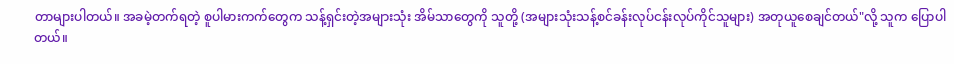တာများပါတယ်။ အခမဲ့တက်ရတဲ့ စူပါမားကက်တွေက သန့်ရှင်းတဲ့အများသုံး အိမ်သာတွေကို သူတို့ (အများသုံးသန့်စင်ခန်းလုပ်ငန်းလုပ်ကိုင်သူများ) အတုယူစေချင်တယ်"လို့ သူက ပြောပါတယ်။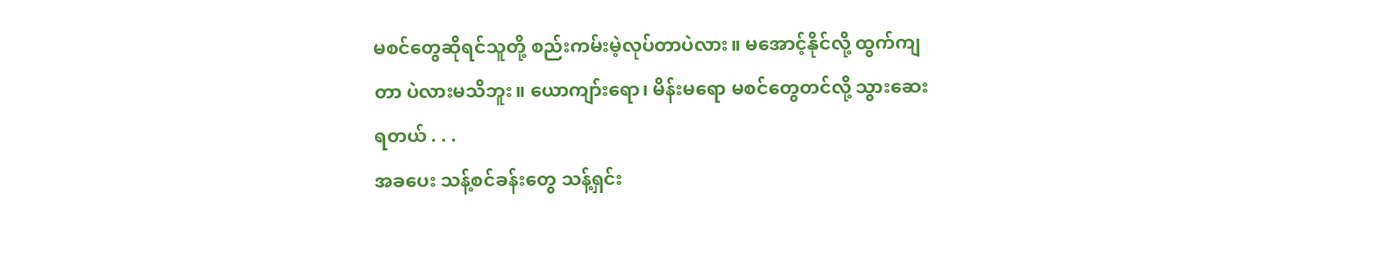မစင်တွေဆိုရင်သူတို့ စည်းကမ်းမဲ့လုပ်တာပဲလား။ မအောင့်နိုင်လို့ ထွက်ကျတာ ပဲလားမသိဘူး။ ယောကျာ်းရော၊ မိန်းမရော မစင်တွေတင်လို့ သွားဆေးရတယ် . . .
အခပေး သန့်စင်ခန်းတွေ သန့်ရှင်း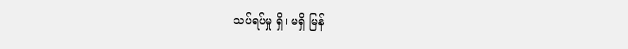သပ်ရပ်မှု ရှိ၊ မရှိ မြန်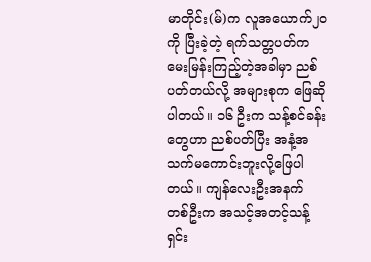မာတိုင်း(မ်)က လူအယောက်၂၀ ကို ပြီးခဲ့တဲ့ ရက်သတ္တပတ်က မေးမြန်းကြည့်တဲ့အခါမှာ ညစ်ပတ်တယ်လို့ အများစုက ဖြေဆိုပါတယ်။ ၁၆ ဦးက သန့်စင်ခန်းတွေဟာ ညစ်ပတ်ပြီး အနံ့အသက်မကောင်းဘူးလို့ဖြေပါတယ်။ ကျန်လေးဦးအနက် တစ်ဦးက အသင့်အတင့်သန့်ရှင်း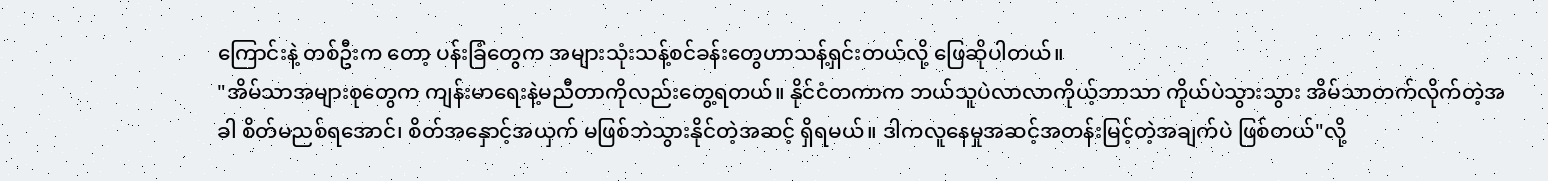ကြောင်းနဲ့ တစ်ဦးက တော့ ပန်းခြံတွေက အများသုံးသန့်စင်ခန်းတွေဟာသန့်ရှင်းတယ်လို့ ဖြေဆိုပါတယ်။
"အိမ်သာအများစုတွေက ကျန်းမာရေးနဲ့မညီတာကိုလည်းတွေ့ရတယ်။ နိုင်ငံတကာက ဘယ်သူပဲလာလာကိုယ့်ဘာသာ ကိုယ်ပဲသွားသွား အိမ်သာတက်လိုက်တဲ့အခါ စိတ်မညစ်ရအောင်၊ စိတ်အနှောင့်အယှက် မဖြစ်ဘဲသွားနိုင်တဲ့အဆင့် ရှိရမယ်။ ဒါကလူနေမှုအဆင့်အတန်းမြင့်တဲ့အချက်ပဲ ဖြစ်တယ်"လို့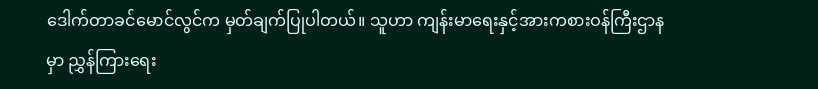ဒေါက်တာခင်မောင်လွင်က မှတ်ချက်ပြုပါတယ်။ သူဟာ ကျန်းမာရေးနှင့်အားကစားဝန်ကြီးဌာနမှာ ညွှန်ကြားရေး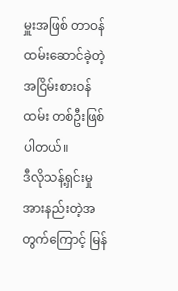မှူးအဖြစ် တာဝန်ထမ်းဆောင်ခဲ့တဲ့ အငြိမ်းစားဝန်ထမ်း တစ်ဦးဖြစ်ပါတယ်။
ဒီလိုသန့်ရှင်းမှု အားနည်းတဲ့အတွက်ကြောင့် မြန်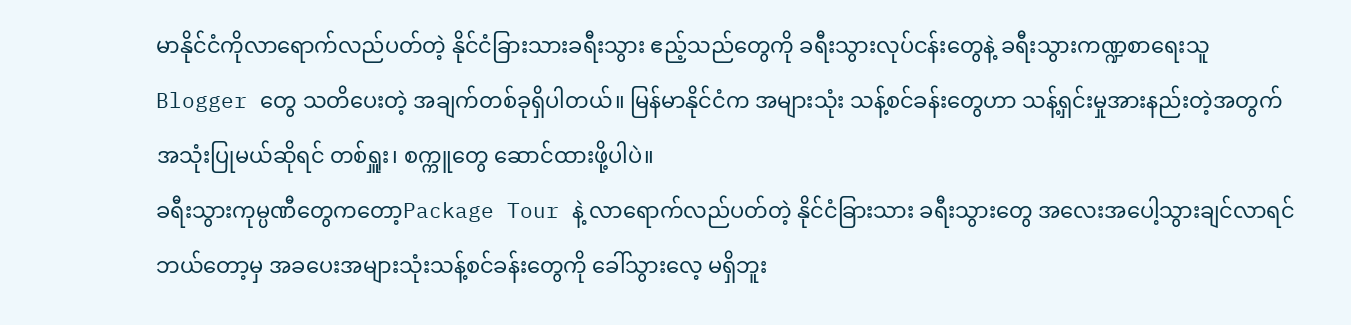မာနိုင်ငံကိုလာရောက်လည်ပတ်တဲ့ နိုင်ငံခြားသားခရီးသွား ဧည့်သည်တွေကို ခရီးသွားလုပ်ငန်းတွေနဲ့ ခရီးသွားကဏ္ဍစာရေးသူ Blogger တွေ သတိပေးတဲ့ အချက်တစ်ခုရှိပါတယ်။ မြန်မာနိုင်ငံက အများသုံး သန့်စင်ခန်းတွေဟာ သန့်ရှင်းမှုအားနည်းတဲ့အတွက် အသုံးပြုမယ်ဆိုရင် တစ်ရှူး၊ စက္ကူတွေ ဆောင်ထားဖို့ပါပဲ။
ခရီးသွားကုမ္ပဏီတွေကတော့Package Tour နဲ့ လာရောက်လည်ပတ်တဲ့ နိုင်ငံခြားသား ခရီးသွားတွေ အလေးအပေါ့သွားချင်လာရင် ဘယ်တော့မှ အခပေးအများသုံးသန့်စင်ခန်းတွေကို ခေါ်သွားလေ့ မရှိဘူး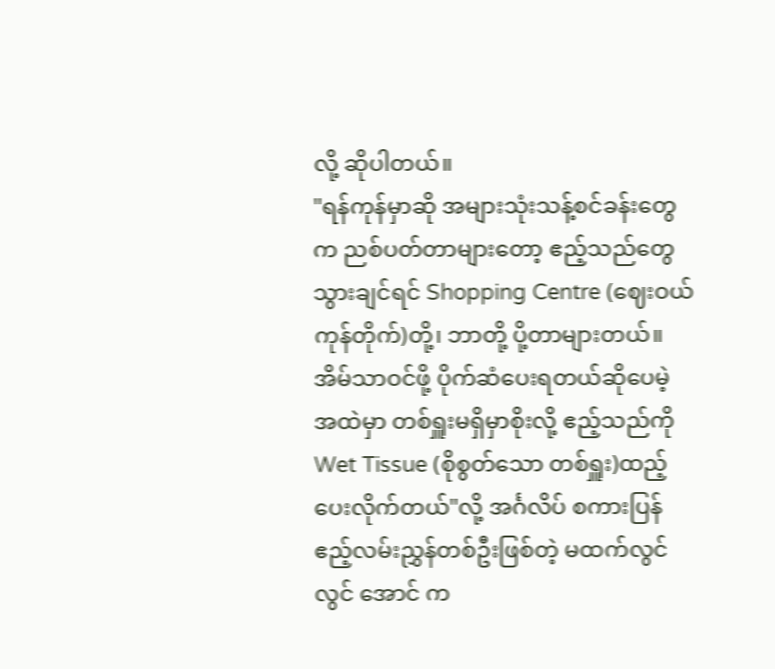လို့ ဆိုပါတယ်။
"ရန်ကုန်မှာဆို အများသုံးသန့်စင်ခန်းတွေက ညစ်ပတ်တာများတော့ ဧည့်သည်တွေသွားချင်ရင် Shopping Centre (ဈေးဝယ်ကုန်တိုက်)တို့၊ ဘာတို့ ပို့တာများတယ်။ အိမ်သာဝင်ဖို့ ပိုက်ဆံပေးရတယ်ဆိုပေမဲ့ အထဲမှာ တစ်ရှူးမရှိမှာစိုးလို့ ဧည့်သည်ကို Wet Tissue (စိုစွတ်သော တစ်ရှူး)ထည့်ပေးလိုက်တယ်"လို့ အင်္ဂလိပ် စကားပြန် ဧည့်လမ်းညွှန်တစ်ဦးဖြစ်တဲ့ မထက်လွင်လွင် အောင် က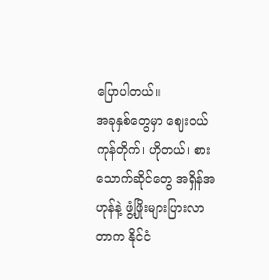ပြောပါတယ်။
အခုနှစ်တွေမှာ ဈေးဝယ်ကုန်တိုက်၊ ဟိုတယ်၊ စားသောက်ဆိုင်တွေ အရှိန်အဟုန်နဲ့ ဖွံ့ဖြိုးများပြားလာတာက နိုင်ငံ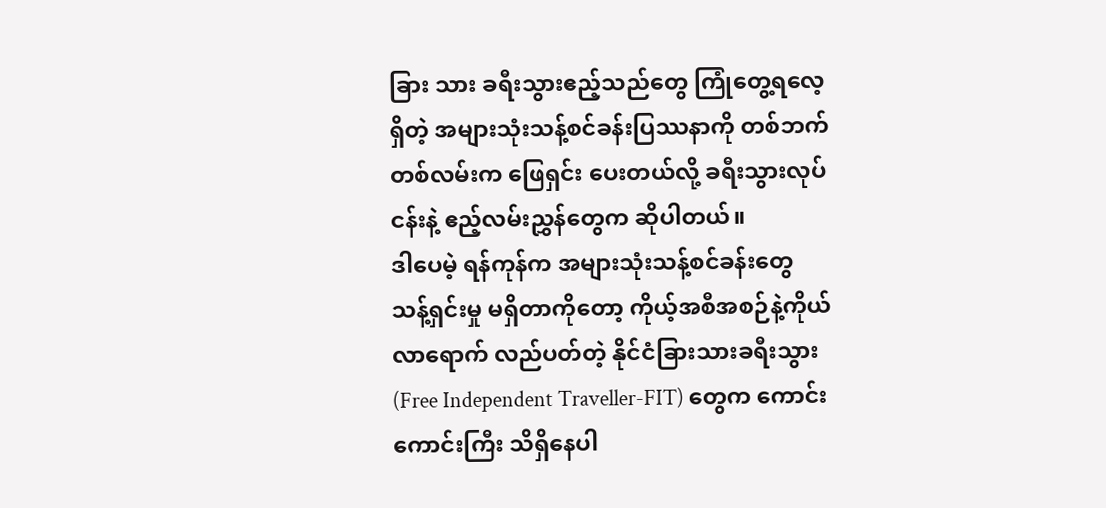ခြား သား ခရီးသွားဧည့်သည်တွေ ကြုံတွေ့ရလေ့ရှိတဲ့ အများသုံးသန့်စင်ခန်းပြဿနာကို တစ်ဘက် တစ်လမ်းက ဖြေရှင်း ပေးတယ်လို့ ခရီးသွားလုပ်ငန်းနဲ့ ဧည့်လမ်းညွှန်တွေက ဆိုပါတယ်။
ဒါပေမဲ့ ရန်ကုန်က အများသုံးသန့်စင်ခန်းတွေ သန့်ရှင်းမှု မရှိတာကိုတော့ ကိုယ့်အစီအစဉ်နဲ့ကိုယ် လာရောက် လည်ပတ်တဲ့ နိုင်ငံခြားသားခရီးသွား (Free Independent Traveller-FIT) တွေက ကောင်းကောင်းကြီး သိရှိနေပါ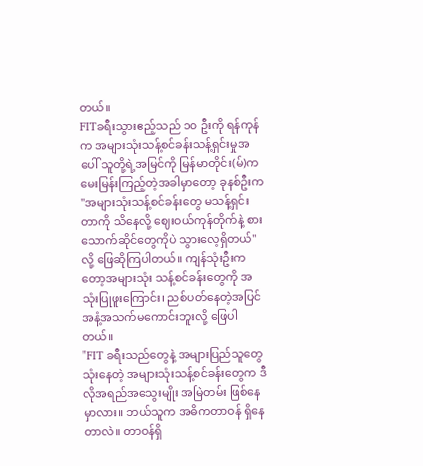တယ်။
FITခရီးသွားဧည့်သည် ၁၀ ဦးကို ရန်ကုန်က အများသုံးသန့်စင်ခန်းသန့်ရှင်းမှုအပေါ် သူတို့ရဲ့အမြင်ကို မြန်မာတိုင်း(မ်)က မေးမြန်းကြည့်တဲ့အခါမှာတော့ ခုနစ်ဦးက "အများသုံးသန့်စင်ခန်းတွေ မသန့်ရှင်းတာကို သိနေလို့ ဈေးဝယ်ကုန်တိုက်နဲ့ စားသောက်ဆိုင်တွေကိုပဲ သွားလေ့ရှိတယ်"လို့ ဖြေဆိုကြပါတယ်။ ကျန်သုံးဦးကတော့အများသုံး သန့်စင်ခန်းတွေကို အသုံးပြုဖူးကြောင်း၊ ညစ်ပတ်နေတဲ့အပြင် အနံ့အသက်မကောင်းဘူးလို့ ဖြေပါတယ်။
"FIT ခရီးသည်တွေနဲ့ အများပြည်သူတွေသုံးနေတဲ့ အများသုံးသန့်စင်ခန်းတွေက ဒီလိုအရည်အသွေးမျိုး အမြဲတမ်း ဖြစ်နေမှာလား။ ဘယ်သူက အဓိကတာဝန် ရှိနေတာလဲ။ တာဝန်ရှိ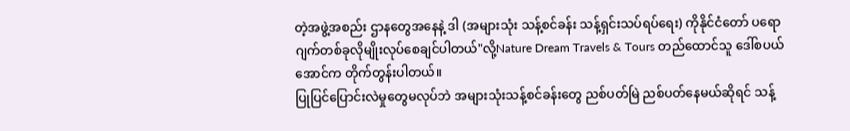တဲ့အဖွဲ့အစည်း ဌာနတွေအနေနဲ့ ဒါ (အများသုံး သန့်စင်ခန်း သန့်ရှင်းသပ်ရပ်ရေး) ကိုနိုင်ငံတော် ပရောဂျက်တစ်ခုလိုမျိုးလုပ်စေချင်ပါတယ်"လို့Nature Dream Travels & Tours တည်ထောင်သူ ဒေါ်စပယ်အောင်က တိုက်တွန်းပါတယ်။
ပြုပြင်ပြောင်းလဲမှုတွေမလုပ်ဘဲ အများသုံးသန့်စင်ခန်းတွေ ညစ်ပတ်မြဲ ညစ်ပတ်နေမယ်ဆိုရင် သန့်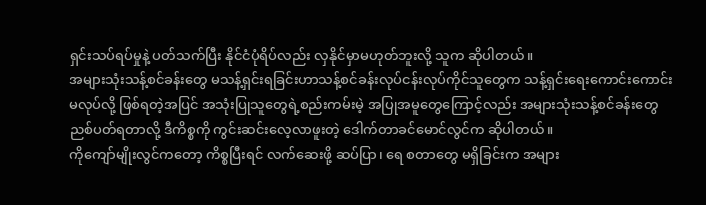ရှင်းသပ်ရပ်မှုနဲ့ ပတ်သက်ပြီး နိုင်ငံပုံရိပ်လည်း လှနိုင်မှာမဟုတ်ဘူးလို့ သူက ဆိုပါတယ်။
အများသုံးသန့်စင်ခန်းတွေ မသန့်ရှင်းရခြင်းဟာသန့်စင်ခန်းလုပ်ငန်းလုပ်ကိုင်သူတွေက သန့်ရှင်းရေးကောင်းကောင်း မလုပ်လို့ ဖြစ်ရတဲ့အပြင် အသုံးပြုသူတွေရဲ့စည်းကမ်းမဲ့ အပြုအမူတွေကြောင့်လည်း အများသုံးသန့်စင်ခန်းတွေ ညစ်ပတ်ရတာလို့ ဒီကိစ္စကို ကွင်းဆင်းလေ့လာဖူးတဲ့ ဒေါက်တာခင်မောင်လွင်က ဆိုပါတယ်။
ကိုကျော်မျိုးလွင်ကတော့ ကိစ္စပြီးရင် လက်ဆေးဖို့ ဆပ်ပြာ၊ ရေ စတာတွေ မရှိခြင်းက အများ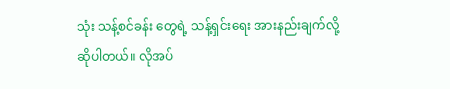သုံး သန့်စင်ခန်း တွေရဲ့ သန့်ရှင်းရေး အားနည်းချက်လို့ ဆိုပါတယ်။ လိုအပ်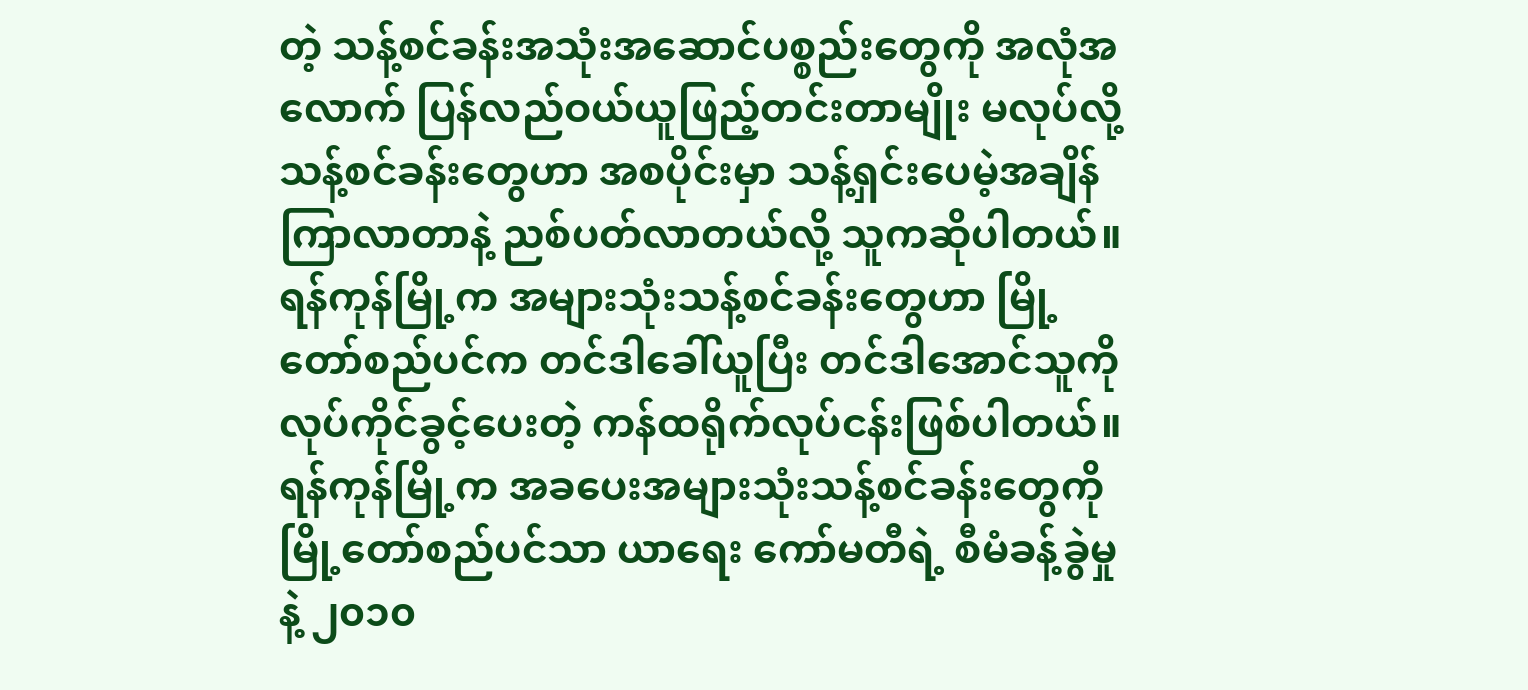တဲ့ သန့်စင်ခန်းအသုံးအဆောင်ပစ္စည်းတွေကို အလုံအလောက် ပြန်လည်ဝယ်ယူဖြည့်တင်းတာမျိုး မလုပ်လို့ သန့်စင်ခန်းတွေဟာ အစပိုင်းမှာ သန့်ရှင်းပေမဲ့အချိန်ကြာလာတာနဲ့ ညစ်ပတ်လာတယ်လို့ သူကဆိုပါတယ်။
ရန်ကုန်မြို့က အများသုံးသန့်စင်ခန်းတွေဟာ မြို့တော်စည်ပင်က တင်ဒါခေါ်ယူပြီး တင်ဒါအောင်သူကို လုပ်ကိုင်ခွင့်ပေးတဲ့ ကန်ထရိုက်လုပ်ငန်းဖြစ်ပါတယ်။ ရန်ကုန်မြို့က အခပေးအများသုံးသန့်စင်ခန်းတွေကို မြို့တော်စည်ပင်သာ ယာရေး ကော်မတီရဲ့ စီမံခန့်ခွဲမှုနဲ့ ၂၀၁၀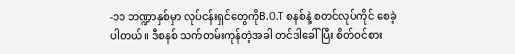-၁၁ ဘဏ္ဍာနှစ်မှာ လုပ်ငန်းရှင်တွေကိုB.O.T စနစ်နဲ့ စတင်လုပ်ကိုင် စေခဲ့ပါတယ်။ ဒီစနစ် သက်တမ်းကုန်တဲ့အခါ တင်ဒါခေါ်ပြီး စိတ်ဝင်စား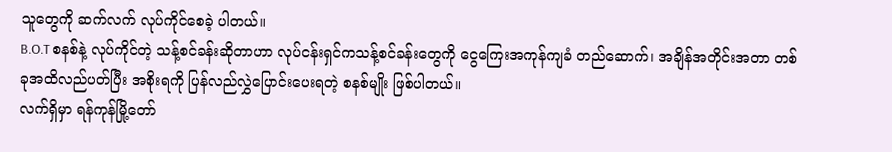သူတွေကို ဆက်လက် လုပ်ကိုင်စေခဲ့ ပါတယ်။
B.O.T စနစ်နဲ့ လုပ်ကိုင်တဲ့ သန့်စင်ခန်းဆိုတာဟာ လုပ်ငန်းရှင်ကသန့်စင်ခန်းတွေကို ငွေကြေးအကုန်ကျခံ တည်ဆောက်၊ အချိန်အတိုင်းအတာ တစ်ခုအထိလည်ပတ်ပြီး အစိုးရကို ပြန်လည်လွှဲပြောင်းပေးရတဲ့ စနစ်မျိုး ဖြစ်ပါတယ်။
လက်ရှိမှာ ရန်ကုန်မြို့တော်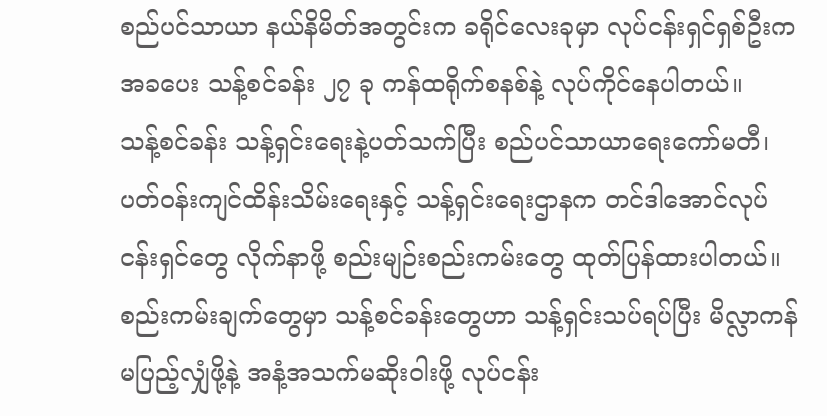စည်ပင်သာယာ နယ်နိမိတ်အတွင်းက ခရိုင်လေးခုမှာ လုပ်ငန်းရှင်ရှစ်ဦးက အခပေး သန့်စင်ခန်း ၂၇ ခု ကန်ထရိုက်စနစ်နဲ့ လုပ်ကိုင်နေပါတယ်။
သန့်စင်ခန်း သန့်ရှင်းရေးနဲ့ပတ်သက်ပြီး စည်ပင်သာယာရေးကော်မတီ၊ ပတ်ဝန်းကျင်ထိန်းသိမ်းရေးနှင့် သန့်ရှင်းရေးဌာနက တင်ဒါအောင်လုပ်ငန်းရှင်တွေ လိုက်နာဖို့ စည်းမျဉ်းစည်းကမ်းတွေ ထုတ်ပြန်ထားပါတယ်။
စည်းကမ်းချက်တွေမှာ သန့်စင်ခန်းတွေဟာ သန့်ရှင်းသပ်ရပ်ပြီး မိလ္လာကန်မပြည့်လျှံဖို့နဲ့ အနံ့အသက်မဆိုးဝါးဖို့ လုပ်ငန်း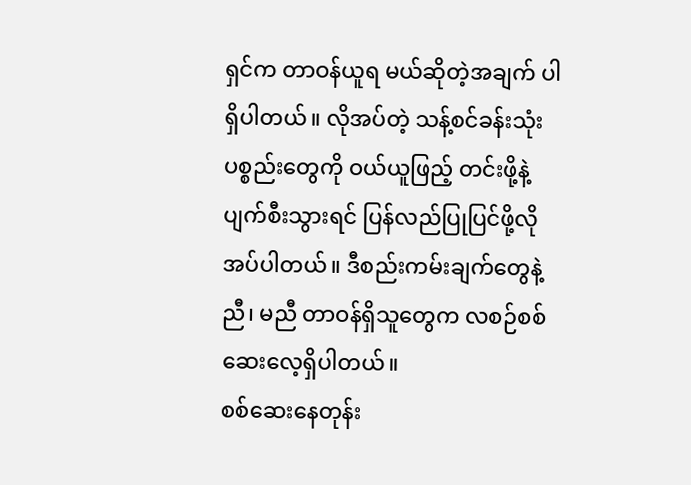ရှင်က တာဝန်ယူရ မယ်ဆိုတဲ့အချက် ပါရှိပါတယ်။ လိုအပ်တဲ့ သန့်စင်ခန်းသုံး ပစ္စည်းတွေကို ဝယ်ယူဖြည့် တင်းဖို့နဲ့ ပျက်စီးသွားရင် ပြန်လည်ပြုပြင်ဖို့လိုအပ်ပါတယ်။ ဒီစည်းကမ်းချက်တွေနဲ့ ညီ၊ မညီ တာဝန်ရှိသူတွေက လစဉ်စစ်ဆေးလေ့ရှိပါတယ်။
စစ်ဆေးနေတုန်း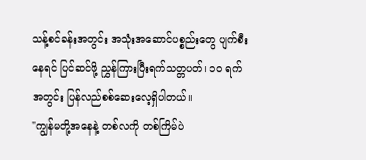သန့်စင်ခန်းအတွင်း အသုံးအဆောင်ပစ္စည်းတွေ ပျက်စီးနေရင် ပြင်ဆင်ဖို့ ညွှန်ကြားပြီးရက်သတ္တပတ်၊ ၁၀ ရက်အတွင်း ပြန်လည်စစ်ဆေးလေ့ရှိပါတယ်။
"ကျွန်မတို့အနေနဲ့ တစ်လကို တစ်ကြိမ်ပဲ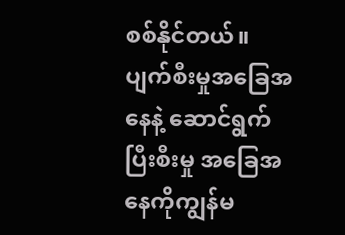စစ်နိုင်တယ်။ ပျက်စီးမှုအခြေအနေနဲ့ ဆောင်ရွက်ပြီးစီးမှု အခြေအနေကိုကျွန်မ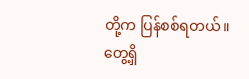တို့က ပြန်စစ်ရတယ်။ တွေ့ရှိ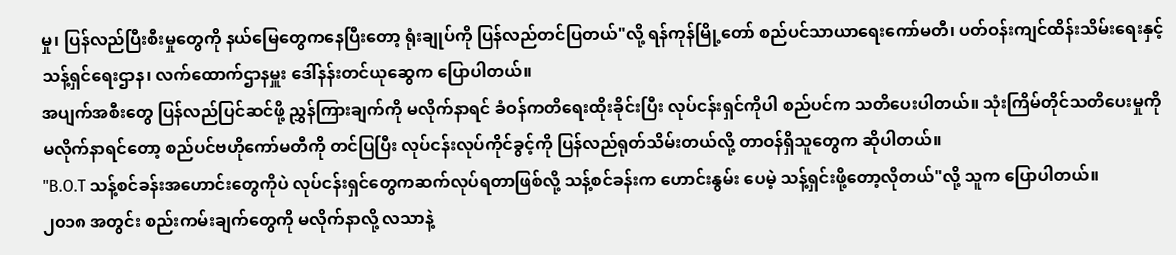မှု၊ ပြန်လည်ပြီးစီးမှုတွေကို နယ်မြေတွေကနေပြီးတော့ ရုံးချုပ်ကို ပြန်လည်တင်ပြတယ်"လို့ ရန်ကုန်မြို့တော် စည်ပင်သာယာရေးကော်မတီ၊ ပတ်ဝန်းကျင်ထိန်းသိမ်းရေးနှင့် သန့်ရှင်ရေးဌာန၊ လက်ထောက်ဌာနမှူး ဒေါ်နန်းတင်ယုဆွေက ပြောပါတယ်။
အပျက်အစီးတွေ ပြန်လည်ပြင်ဆင်ဖို့ ညွှန်ကြားချက်ကို မလိုက်နာရင် ခံဝန်ကတိရေးထိုးခိုင်းပြီး လုပ်ငန်းရှင်ကိုပါ စည်ပင်က သတိပေးပါတယ်။ သုံးကြိမ်တိုင်သတိပေးမှုကို မလိုက်နာရင်တော့ စည်ပင်ဗဟိုကော်မတီကို တင်ပြပြီး လုပ်ငန်းလုပ်ကိုင်ခွင့်ကို ပြန်လည်ရုတ်သိမ်းတယ်လို့ တာဝန်ရှိသူတွေက ဆိုပါတယ်။
"B.O.T သန့်စင်ခန်းအဟောင်းတွေကိုပဲ လုပ်ငန်းရှင်တွေကဆက်လုပ်ရတာဖြစ်လို့ သန့်စင်ခန်းက ဟောင်းနွမ်း ပေမဲ့ သန့်ရှင်းဖို့တော့လိုတယ်"လို့ သူက ပြောပါတယ်။
၂၀၁၈ အတွင်း စည်းကမ်းချက်တွေကို မလိုက်နာလို့ လသာနဲ့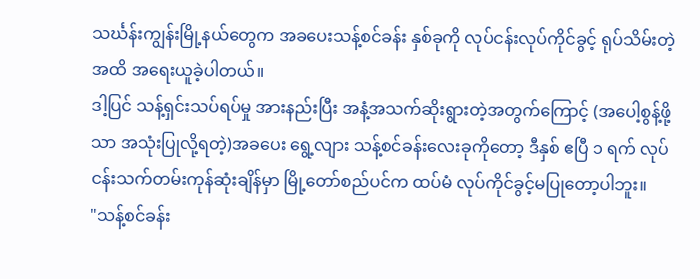သင်္ဃန်းကျွန်းမြို့နယ်တွေက အခပေးသန့်စင်ခန်း နှစ်ခုကို လုပ်ငန်းလုပ်ကိုင်ခွင့် ရုပ်သိမ်းတဲ့အထိ အရေးယူခဲ့ပါတယ်။
ဒါ့ပြင် သန့်ရှင်းသပ်ရပ်မှု အားနည်းပြီး အနံ့အသက်ဆိုးရွားတဲ့အတွက်ကြောင့် (အပေါ့စွန့်ဖို့သာ အသုံးပြုလို့ရတဲ့)အခပေး ရွေ့လျား သန့်စင်ခန်းလေးခုကိုတော့ ဒီနှစ် ဧပြီ ၁ ရက် လုပ်ငန်းသက်တမ်းကုန်ဆုံးချိန်မှာ မြို့တော်စည်ပင်က ထပ်မံ လုပ်ကိုင်ခွင့်မပြုတော့ပါဘူး။
"သန့်စင်ခန်း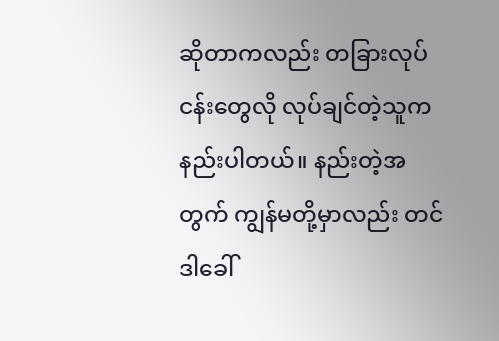ဆိုတာကလည်း တခြားလုပ်ငန်းတွေလို လုပ်ချင်တဲ့သူကနည်းပါတယ်။ နည်းတဲ့အတွက် ကျွန်မတို့မှာလည်း တင်ဒါခေါ်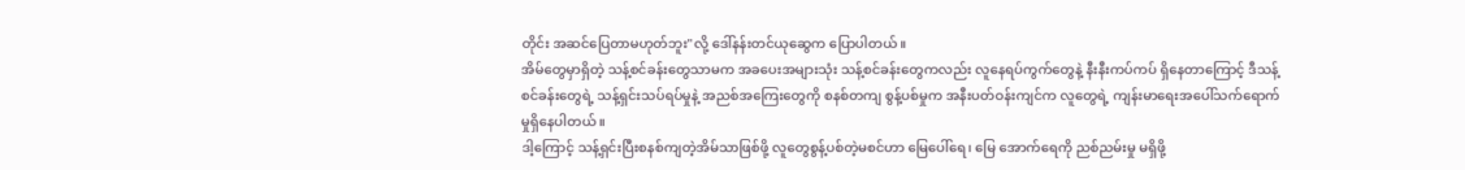တိုင်း အဆင်ပြေတာမဟုတ်ဘူး"လို့ ဒေါ်နန်းတင်ယုဆွေက ပြောပါတယ်။
အိမ်တွေမှာရှိတဲ့ သန့်စင်ခန်းတွေသာမက အခပေးအများသုံး သန့်စင်ခန်းတွေကလည်း လူနေရပ်ကွက်တွေနဲ့ နီးနီးကပ်ကပ် ရှိနေတာကြောင့် ဒီသန့်စင်ခန်းတွေရဲ့ သန့်ရှင်းသပ်ရပ်မှုနဲ့ အညစ်အကြေးတွေကို စနစ်တကျ စွန့်ပစ်မှုက အနီးပတ်ဝန်းကျင်က လူတွေရဲ့ ကျန်းမာရေးအပေါ်သက်ရောက်မှုရှိနေပါတယ်။
ဒါ့ကြောင့် သန့်ရှင်းပြီးစနစ်ကျတဲ့အိမ်သာဖြစ်ဖို့ လူတွေစွန့်ပစ်တဲ့မစင်ဟာ မြေပေါ်ရေ၊ မြေ အောက်ရေကို ညစ်ညမ်းမှု မရှိဖို့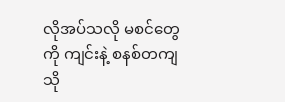လိုအပ်သလို မစင်တွေကို ကျင်းနဲ့ စနစ်တကျ သို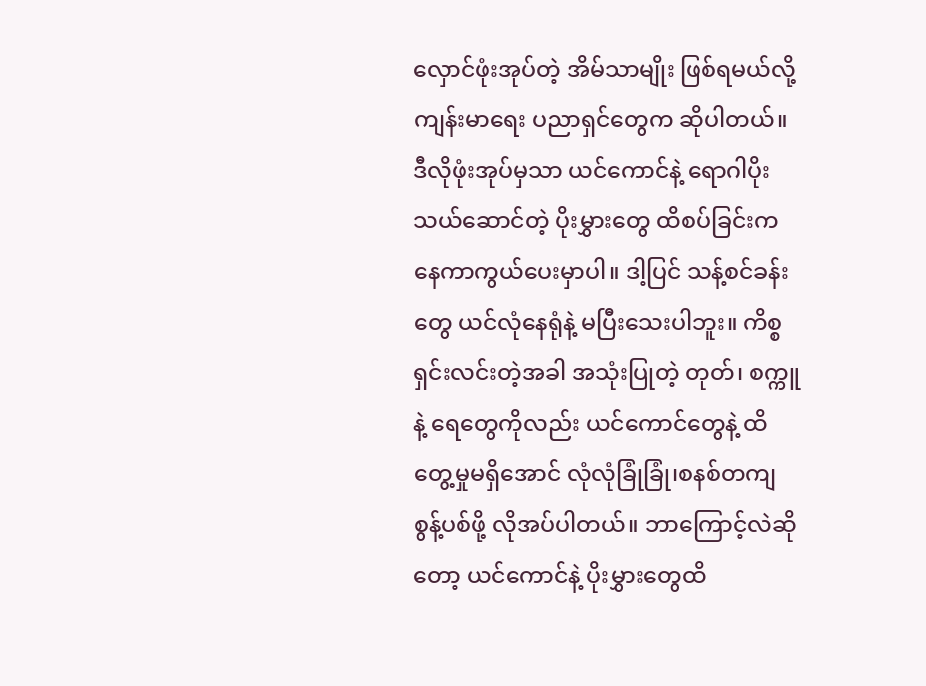လှောင်ဖုံးအုပ်တဲ့ အိမ်သာမျိုး ဖြစ်ရမယ်လို့ ကျန်းမာရေး ပညာရှင်တွေက ဆိုပါတယ်။
ဒီလိုဖုံးအုပ်မှသာ ယင်ကောင်နဲ့ ရောဂါပိုးသယ်ဆောင်တဲ့ ပိုးမွှားတွေ ထိစပ်ခြင်းကနေကာကွယ်ပေးမှာပါ။ ဒါ့ပြင် သန့်စင်ခန်းတွေ ယင်လုံနေရုံနဲ့ မပြီးသေးပါဘူး။ ကိစ္စရှင်းလင်းတဲ့အခါ အသုံးပြုတဲ့ တုတ်၊ စက္ကူနဲ့ ရေတွေကိုလည်း ယင်ကောင်တွေနဲ့ ထိတွေ့မှုမရှိအောင် လုံလုံခြုံခြုံ၊စနစ်တကျ စွန့်ပစ်ဖို့ လိုအပ်ပါတယ်။ ဘာကြောင့်လဲဆိုတော့ ယင်ကောင်နဲ့ ပိုးမွှားတွေထိ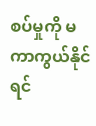စပ်မှုကို မကာကွယ်နိုင်ရင်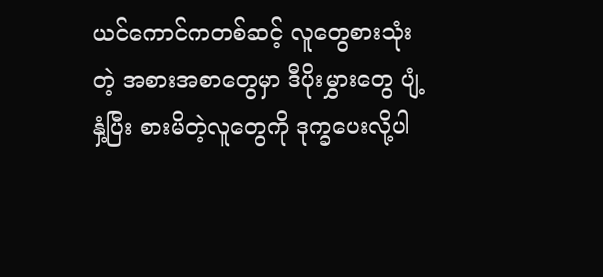ယင်ကောင်ကတစ်ဆင့် လူတွေစားသုံးတဲ့ အစားအစာတွေမှာ ဒီပိုးမွှားတွေ ပျံ့နှံ့ပြီး စားမိတဲ့လူတွေကို ဒုက္ခပေးလို့ပါ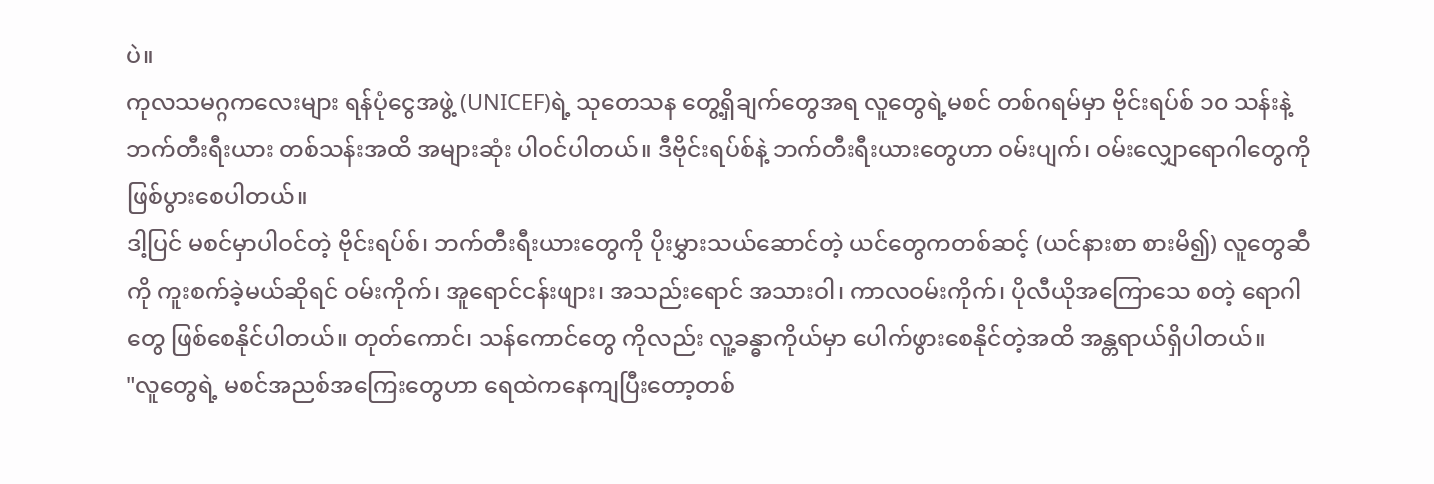ပဲ။
ကုလသမဂ္ဂကလေးများ ရန်ပုံငွေအဖွဲ့ (UNICEF)ရဲ့ သုတေသန တွေ့ရှိချက်တွေအရ လူတွေရဲ့မစင် တစ်ဂရမ်မှာ ဗိုင်းရပ်စ် ၁၀ သန်းနဲ့ ဘက်တီးရီးယား တစ်သန်းအထိ အများဆုံး ပါဝင်ပါတယ်။ ဒီဗိုင်းရပ်စ်နဲ့ ဘက်တီးရီးယားတွေဟာ ဝမ်းပျက်၊ ဝမ်းလျှောရောဂါတွေကို ဖြစ်ပွားစေပါတယ်။
ဒါ့ပြင် မစင်မှာပါဝင်တဲ့ ဗိုင်းရပ်စ်၊ ဘက်တီးရီးယားတွေကို ပိုးမွှားသယ်ဆောင်တဲ့ ယင်တွေကတစ်ဆင့် (ယင်နားစာ စားမိ၍) လူတွေဆီကို ကူးစက်ခဲ့မယ်ဆိုရင် ဝမ်းကိုက်၊ အူရောင်ငန်းဖျား၊ အသည်းရောင် အသားဝါ၊ ကာလဝမ်းကိုက်၊ ပိုလီယိုအကြောသေ စတဲ့ ရောဂါတွေ ဖြစ်စေနိုင်ပါတယ်။ တုတ်ကောင်၊ သန်ကောင်တွေ ကိုလည်း လူ့ခန္ဓာကိုယ်မှာ ပေါက်ဖွားစေနိုင်တဲ့အထိ အန္တရာယ်ရှိပါတယ်။
"လူတွေရဲ့ မစင်အညစ်အကြေးတွေဟာ ရေထဲကနေကျပြီးတော့တစ်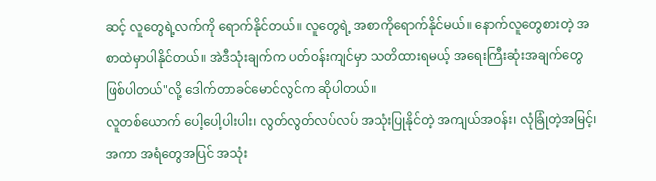ဆင့် လူတွေရဲ့လက်ကို ရောက်နိုင်တယ်။ လူတွေရဲ့ အစာကိုရောက်နိုင်မယ်။ နောက်လူတွေစားတဲ့ အစာထဲမှာပါနိုင်တယ်။ အဲဒီသုံးချက်က ပတ်ဝန်းကျင်မှာ သတိထားရမယ့် အရေးကြီးဆုံးအချက်တွေဖြစ်ပါတယ်"လို့ ဒေါက်တာခင်မောင်လွင်က ဆိုပါတယ်။
လူတစ်ယောက် ပေါ့ပေါ့ပါးပါး၊ လွတ်လွတ်လပ်လပ် အသုံးပြုနိုင်တဲ့ အကျယ်အဝန်း၊ လုံခြုံတဲ့အမြင့်၊ အကာ အရံတွေအပြင် အသုံး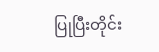ပြုပြီးတိုင်း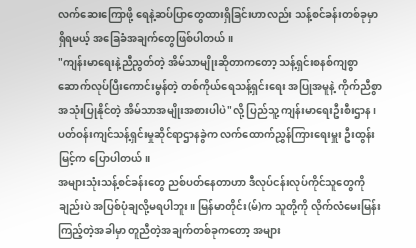လက်ဆေးကြောဖို့ ရေနဲ့ဆပ်ပြာတွေထားရှိခြင်းဟာလည်း သန့်စင်ခန်းတစ်ခုမှာ ရှိရမယ့် အခြေခံအချက်တွေဖြစ်ပါတယ်။
"ကျန်းမာရေးနဲ့ညီညွတ်တဲ့ အိမ်သာမျိုးဆိုတာကတော့ သန့်ရှင်းစနစ်ကျစွာ ဆောက်လုပ်ပြီးကောင်းမွန်တဲ့ တစ်ကိုယ်ရေသန့်ရှင်းရေး အပြုအမူနဲ့ ကိုက်ညီစွာ အသုံးပြုနိုင်တဲ့ အိမ်သာအမျိုးအစားပါပဲ"လို့ ပြည်သူ့ ကျန်းမာရေးဦးစီးဌာန၊ ပတ်ဝန်းကျင်သန့်ရှင်းမှုဆိုင်ရာဌာနခွဲက လက်ထောက်ညွှန်ကြားရေးမှူး ဦးထွန်းမြင့်က ပြောပါတယ်။
အများသုံးသန့်စင်ခန်းတွေ ညစ်ပတ်နေတာဟာ ဒီလုပ်ငန်းလုပ်ကိုင်သူတွေကိုချည်းပဲ အပြစ်ပုံချလို့မရပါဘူး။ မြန်မာတိုင်း(မ်)က သူတို့ကို လိုက်လံမေးမြန်းကြည့်တဲ့အခါမှာ တူညီတဲ့အချက်တစ်ခုကတော့ အများ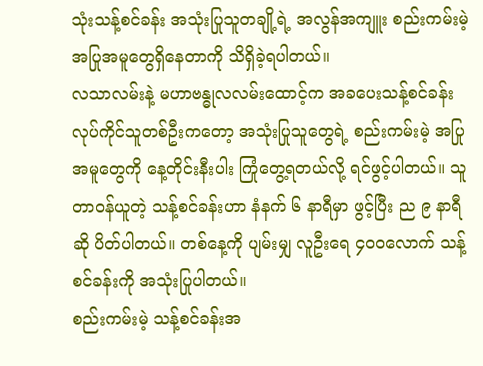သုံးသန့်စင်ခန်း အသုံးပြုသူတချို့ရဲ့ အလွန်အကျူး စည်းကမ်းမဲ့အပြုအမူတွေရှိနေတာကို သိရှိခဲ့ရပါတယ်။
လသာလမ်းနဲ့ မဟာဗန္ဓုလလမ်းထောင့်က အခပေးသန့်စင်ခန်း လုပ်ကိုင်သူတစ်ဦးကတော့ အသုံးပြုသူတွေရဲ့ စည်းကမ်းမဲ့ အပြုအမူတွေကို နေ့တိုင်းနီးပါး ကြုံတွေ့ရတယ်လို့ ရင်ဖွင့်ပါတယ်။ သူတာဝန်ယူတဲ့ သန့်စင်ခန်းဟာ နံနက် ၆ နာရီမှာ ဖွင့်ပြီး ည ၉ နာရီဆို ပိတ်ပါတယ်။ တစ်နေ့ကို ပျမ်းမျှ လူဦးရေ ၄၀ဝလောက် သန့်စင်ခန်းကို အသုံးပြုပါတယ်။
စည်းကမ်းမဲ့ သန့်စင်ခန်းအ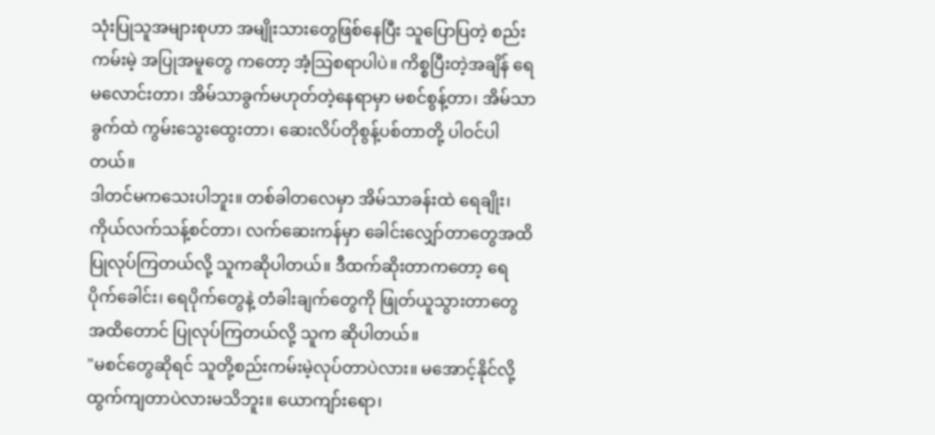သုံးပြုသူအများစုဟာ အမျိုးသားတွေဖြစ်နေပြီး သူပြောပြတဲ့ စည်းကမ်းမဲ့ အပြုအမူတွေ ကတော့ အံ့သြစရာပါပဲ။ ကိစ္စပြီးတဲ့အချိန် ရေမလောင်းတာ၊ အိမ်သာခွက်မဟုတ်တဲ့နေရာမှာ မစင်စွန့်တာ၊ အိမ်သာခွက်ထဲ ကွမ်းသွေးထွေးတာ၊ ဆေးလိပ်တိုစွန့်ပစ်တာတို့ ပါဝင်ပါတယ်။
ဒါတင်မကသေးပါဘူး။ တစ်ခါတလေမှာ အိမ်သာခန်းထဲ ရေချိုး၊ ကိုယ်လက်သန့်စင်တာ၊ လက်ဆေးကန်မှာ ခေါင်းလျှော်တာတွေအထိ ပြုလုပ်ကြတယ်လို့ သူကဆိုပါတယ်။ ဒီထက်ဆိုးတာကတော့ ရေပိုက်ခေါင်း၊ ရေပိုက်တွေနဲ့ တံခါးချက်တွေကို ဖြုတ်ယူသွားတာတွေအထိတောင် ပြုလုပ်ကြတယ်လို့ သူက ဆိုပါတယ်။
"မစင်တွေဆိုရင် သူတို့စည်းကမ်းမဲ့လုပ်တာပဲလား။ မအောင့်နိုင်လို့ ထွက်ကျတာပဲလားမသိဘူး။ ယောကျာ်းရော၊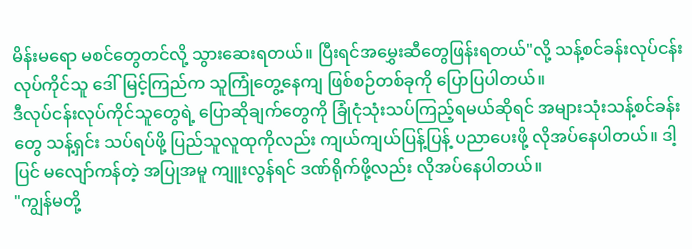မိန်းမရော မစင်တွေတင်လို့ သွားဆေးရတယ်။ ပြီးရင်အမွှေးဆီတွေဖြန်းရတယ်"လို့ သန့်စင်ခန်းလုပ်ငန်း လုပ်ကိုင်သူ ဒေါ်မြင့်ကြည်က သူကြုံတွေ့နေကျ ဖြစ်စဉ်တစ်ခုကို ပြောပြပါတယ်။
ဒီလုပ်ငန်းလုပ်ကိုင်သူတွေရဲ့ ပြောဆိုချက်တွေကို ခြုံငုံသုံးသပ်ကြည့်ရမယ်ဆိုရင် အများသုံးသန့်စင်ခန်းတွေ သန့်ရှင်း သပ်ရပ်ဖို့ ပြည်သူလူထုကိုလည်း ကျယ်ကျယ်ပြန့်ပြန့် ပညာပေးဖို့ လိုအပ်နေပါတယ်။ ဒါ့ပြင် မလျော်ကန်တဲ့ အပြုအမူ ကျူးလွန်ရင် ဒဏ်ရိုက်ဖို့လည်း လိုအပ်နေပါတယ်။
"ကျွန်မတို့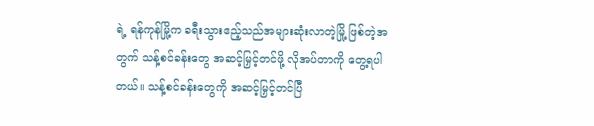ရဲ့ ရန်ကုန်မြို့က ခရီးသွားဧည့်သည်အများဆုံးလာတဲ့မြို့ ဖြစ်တဲ့အတွက် သန့်စင်ခန်းတွေ အဆင့်မြှင့်တင်ဖို့ လိုအပ်တာကို တွေ့ရပါတယ်။ သန့်စင်ခန်းတွေကို အဆင့်မြှင့်တင်ပြီ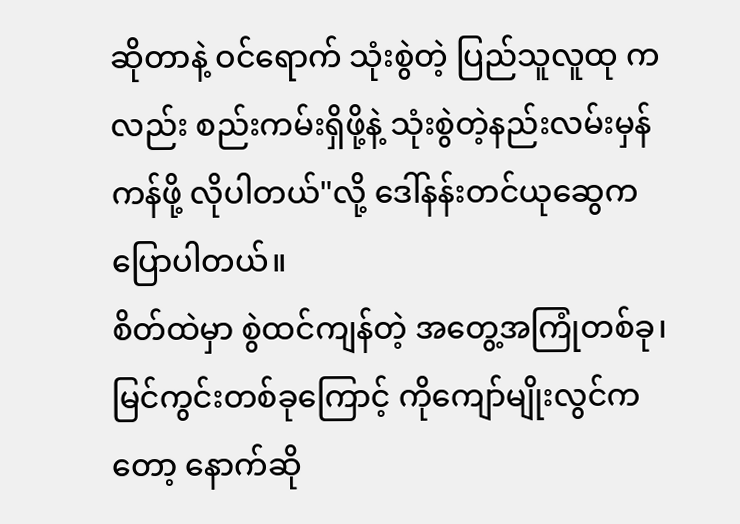ဆိုတာနဲ့ ဝင်ရောက် သုံးစွဲတဲ့ ပြည်သူလူထု ကလည်း စည်းကမ်းရှိဖို့နဲ့ သုံးစွဲတဲ့နည်းလမ်းမှန်ကန်ဖို့ လိုပါတယ်"လို့ ဒေါ်နန်းတင်ယုဆွေက ပြောပါတယ်။
စိတ်ထဲမှာ စွဲထင်ကျန်တဲ့ အတွေ့အကြုံတစ်ခု၊ မြင်ကွင်းတစ်ခုကြောင့် ကိုကျော်မျိုးလွင်ကတော့ နောက်ဆို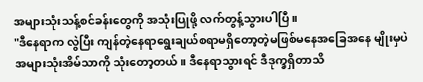အများသုံးသန့်စင်ခန်းတွေကို အသုံးပြုဖို့ လက်တွန့်သွားပါပြီ။
"ဒီနေရာက လွဲပြီး ကျန်တဲ့နေရာရွေးချယ်စရာမရှိတော့တဲ့မဖြစ်မနေအခြေအနေ မျိုးမှပဲ အများသုံးအိမ်သာကို သုံးတော့တယ်။ ဒီနေရာသွားရင် ဒီဒုက္ခရှိတာသိ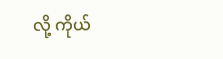လို့ ကိုယ်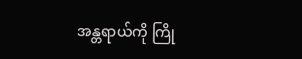အန္တရာယ်ကို ကြို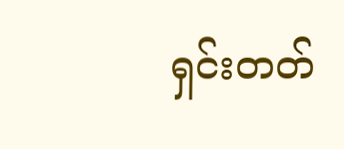ရှင်းတတ်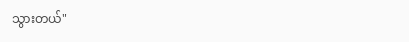သွားတယ်"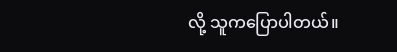လို့ သူကပြောပါတယ်။